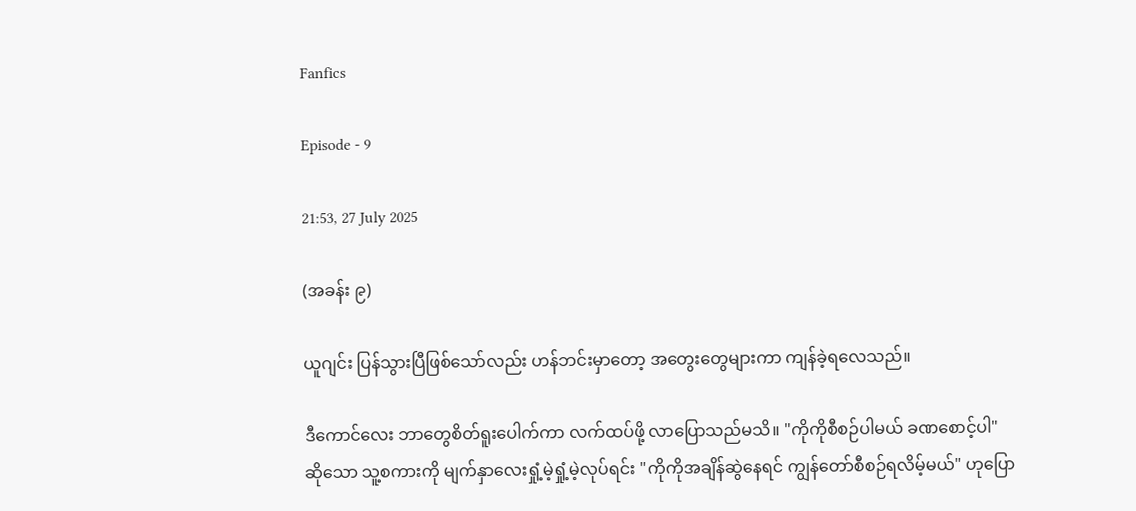Fanfics

Episode - 9

21:53, 27 July 2025

(အခန်း ၉)

ယူဂျင်း ပြန်သွားပြီဖြစ်သော်လည်း ဟန်ဘင်းမှာတော့ အတွေးတွေများကာ ကျန်ခဲ့ရလေသည်။

ဒီကောင်လေး ဘာတွေစိတ်ရူးပေါက်ကာ လက်ထပ်ဖို့ လာပြောသည်မသိ။ "ကိုကိုစီစဉ်ပါမယ် ခဏစောင့်ပါ" ဆိုသော သူ့စကားကို မျက်နှာလေးရှုံ့မဲ့ရှုံ့မဲ့လုပ်ရင်း "ကိုကိုအချိန်ဆွဲနေရင် ကျွန်တော်စီစဉ်ရလိမ့်မယ်" ဟုပြော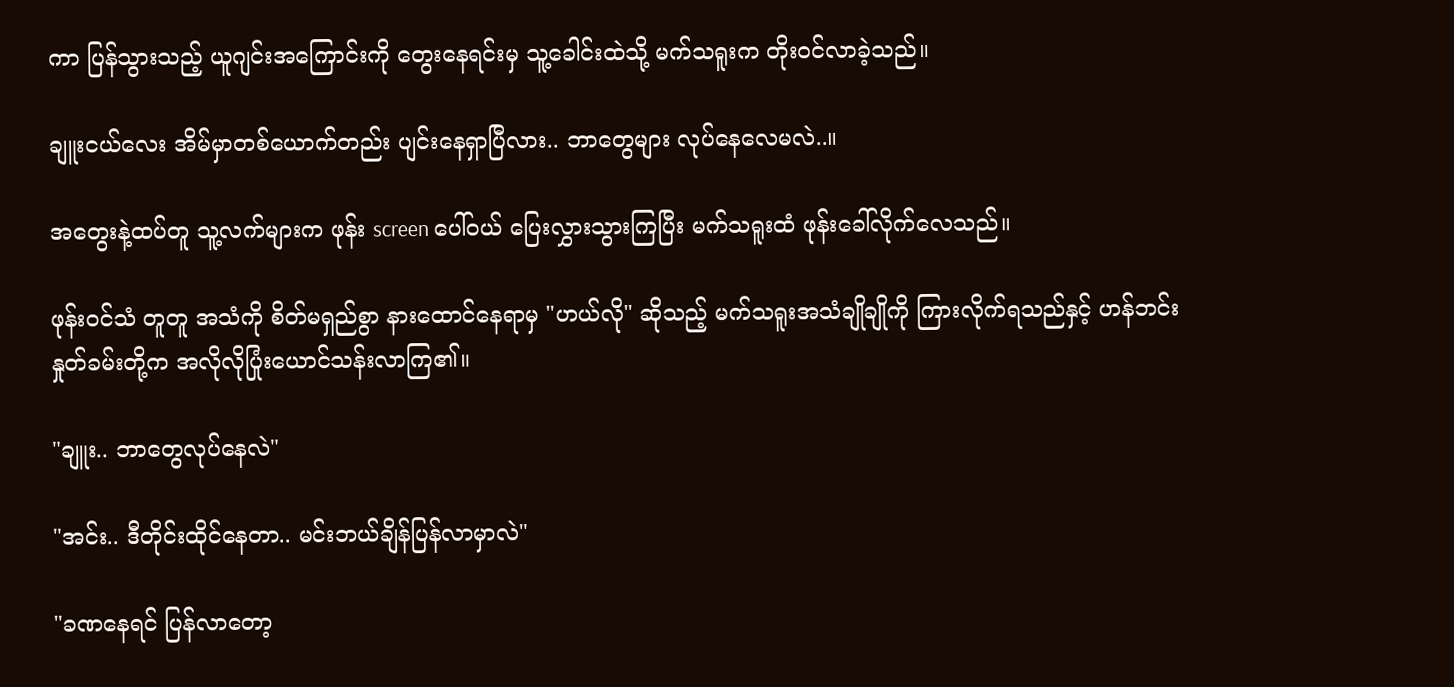ကာ ပြန်သွားသည့် ယူဂျင်းအကြောင်းကို တွေးနေရင်းမှ သူ့ခေါင်းထဲသို့ မက်သရူးက တိုးဝင်လာခဲ့သည်။

ချူးငယ်လေး အိမ်မှာတစ်ယောက်တည်း ပျင်းနေရှာပြီလား.. ဘာတွေများ လုပ်နေလေမလဲ..။

အတွေးနဲ့ထပ်တူ သူ့လက်များက ဖုန်း screen ပေါ်ဝယ် ပြေးလွှားသွားကြပြီး မက်သရူးထံ ဖုန်းခေါ်လိုက်လေသည်။

ဖုန်းဝင်သံ တူတူ အသံကို စိတ်မရှည်စွာ နားထောင်နေရာမှ "ဟယ်လို" ဆိုသည့် မက်သရူးအသံချိုချိုကို ကြားလိုက်ရသည်နှင့် ဟန်ဘင်းနှုတ်ခမ်းတို့က အလိုလိုပြုံးယောင်သန်းလာကြ၏။

"ချူး.. ဘာတွေလုပ်နေလဲ"

"အင်း.. ဒီတိုင်းထိုင်နေတာ.. မင်းဘယ်ချိန်ပြန်လာမှာလဲ"

"ခဏနေရင် ပြန်လာတော့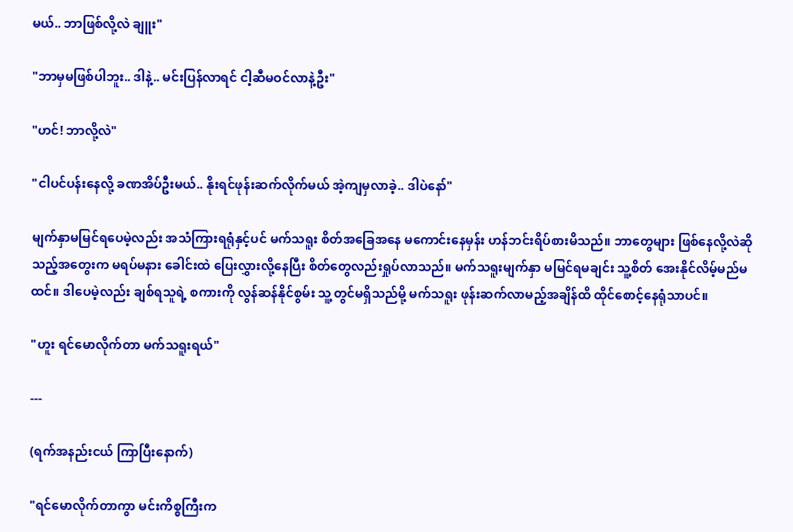မယ်.. ဘာဖြစ်လို့လဲ ချူး"

"ဘာမှမဖြစ်ပါဘူး.. ဒါနဲ့.. မင်းပြန်လာရင် ငါ့ဆီမဝင်လာနဲ့ဦး"

"ဟင်! ဘာလို့လဲ"

"ငါပင်ပန်းနေလို့ ခဏအိပ်ဦးမယ်.. နိုးရင်ဖုန်းဆက်လိုက်မယ် အဲ့ကျမှလာခဲ့.. ဒါပဲနော်"

မျက်နှာမမြင်ရပေမဲ့လည်း အသံကြားရရုံနှင့်ပင် မက်သရူး စိတ်အခြေအနေ မကောင်းနေမှန်း ဟန်ဘင်းရိပ်စားမိသည်။ ဘာတွေများ ဖြစ်နေလို့လဲဆိုသည့်အတွေးက မရပ်မနား ခေါင်းထဲ ပြေးလွှားလို့နေပြီး စိတ်တွေလည်းရှုပ်လာသည်။ မက်သရူးမျက်နှာ မမြင်ရမချင်း သူ့စိတ် အေးနိုင်လိမ့်မည်မထင်။ ဒါပေမဲ့လည်း ချစ်ရသူရဲ့ စကားကို လွန်ဆန်နိုင်စွမ်း သူ့တွင်မရှိသည်မို့ မက်သရူး ဖုန်းဆက်လာမည့်အချိန်ထိ ထိုင်စောင့်နေရုံသာပင်။

"ဟူး ရင်မောလိုက်တာ မက်သရူးရယ်"

---

(ရက်အနည်းငယ် ကြာပြီးနောက်)

"ရင်မောလိုက်တာကွာ မင်းကိစ္စကြီးက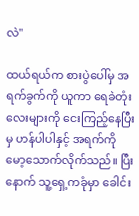လဲ"

ထယ်ရယ်က စားပွဲပေါ်မှ အရက်ခွက်ကို ယူကာ ရေခဲတုံးလေးများကို ငေးကြည့်နေပြီးမှ ဟန်ပါပါနှင့် အရက်ကို မော့သောက်လိုက်သည်။ ပြီးနောက် သူ့ရှေ့ကခုံမှာ ခေါင်း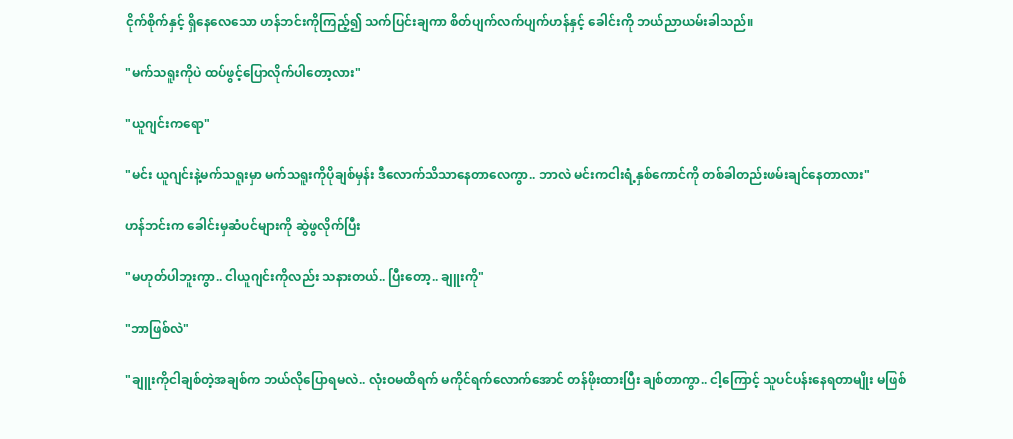ငိုက်စိုက်နှင့် ရှိနေလေသော ဟန်ဘင်းကိုကြည့်၍ သက်ပြင်းချကာ စိတ်ပျက်လက်ပျက်ဟန်နှင့် ခေါင်းကို ဘယ်ညာယမ်းခါသည်။

"မက်သရူးကိုပဲ ထပ်ဖွင့်ပြောလိုက်ပါတော့လား"

"ယူဂျင်းကရော"

"မင်း ယူဂျင်းနဲ့မက်သရူးမှာ မက်သရူးကိုပိုချစ်မှန်း ဒီလောက်သိသာနေတာလေကွာ.. ဘာလဲ မင်းကငါးရံ့နှစ်ကောင်ကို တစ်ခါတည်းဖမ်းချင်နေတာလား"

ဟန်ဘင်းက ခေါင်းမှဆံပင်များကို ဆွဲဖွလိုက်ပြီး

"မဟုတ်ပါဘူးကွာ.. ငါယူဂျင်းကိုလည်း သနားတယ်.. ပြီးတော့.. ချူးကို"

"ဘာဖြစ်လဲ"

"ချူးကိုငါချစ်တဲ့အချစ်က ဘယ်လိုပြောရမလဲ.. လုံးဝမထိရက် မကိုင်ရက်လောက်အောင် တန်ဖိုးထားပြီး ချစ်တာကွာ.. ငါ့ကြောင့် သူပင်ပန်းနေရတာမျိုး မဖြစ်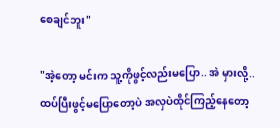စေချင်ဘူး"

"အဲ့တော့ မင်းက သူ့ကိုဖွင့်လည်းမပြော.. အဲ မှားလို့.. ထပ်ပြီးဖွင့်မပြောတော့ပဲ အလှပဲထိုင်ကြည့်နေတော့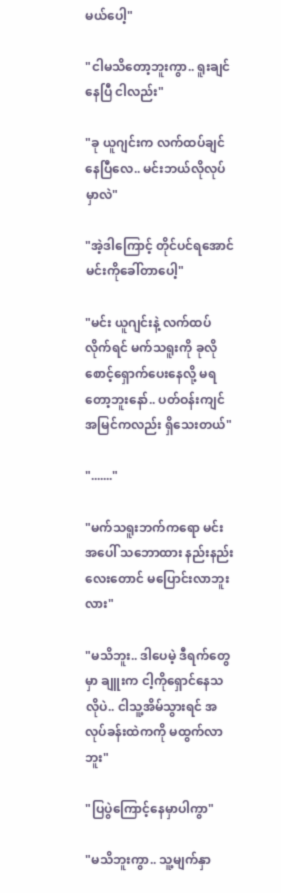မယ်ပေါ့"

"ငါမသိတော့ဘူးကွာ.. ရူးချင်နေပြီ ငါလည်း"

"ခု ယူဂျင်းက လက်ထပ်ချင်နေပြီလေ.. မင်းဘယ်လိုလုပ်မှာလဲ"

"အဲ့ဒါကြောင့် တိုင်ပင်ရအောင် မင်းကိုခေါ်တာပေါ့"

"မင်း ယူဂျင်းနဲ့ လက်ထပ်လိုက်ရင် မက်သရူးကို ခုလိုစောင့်ရှောက်ပေးနေလို့ မရတော့ဘူးနော်.. ပတ်ဝန်းကျင်အမြင်ကလည်း ရှိသေးတယ်"

"......."

"မက်သရူးဘက်ကရော မင်းအပေါ် သဘောထား နည်းနည်းလေးတောင် မပြောင်းလာဘူးလား"

"မသိဘူး.. ဒါပေမဲ့ ဒီရက်တွေမှာ ချူးက ငါ့ကိုရှောင်နေသလိုပဲ.. ငါသူ့အိမ်သွားရင် အလုပ်ခန်းထဲကကို မထွက်လာဘူး"

"ပြပွဲကြောင့်နေမှာပါကွာ"

"မသိဘူးကွာ.. သူ့မျက်နှာ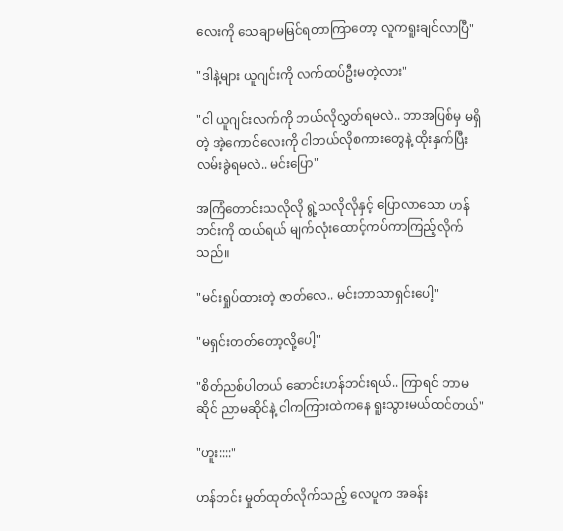လေးကို သေချာမမြင်ရတာကြာတော့ လူကရူးချင်လာပြီ"

"ဒါနဲ့များ ယူဂျင်းကို လက်ထပ်ဦးမတဲ့လား"

"ငါ ယူဂျင်းလက်ကို ဘယ်လိုလွှတ်ရမလဲ.. ဘာအပြစ်မှ မရှိတဲ့ အဲ့ကောင်လေးကို ငါဘယ်လိုစကားတွေနဲ့ ထိုးနှက်ပြီး လမ်းခွဲရမလဲ.. မင်းပြော"

အကြံတောင်းသလိုလို ရွဲ့သလိုလိုနှင့် ပြောလာသော ဟန်ဘင်းကို ထယ်ရယ် မျက်လုံးထောင့်ကပ်ကာကြည့်လိုက်သည်။

"မင်းရှုပ်ထားတဲ့ ဇာတ်လေ.. မင်းဘာသာရှင်းပေါ့"

"မရှင်းတတ်တော့လို့ပေါ့"

"စိတ်ညစ်ပါတယ် ဆောင်းဟန်ဘင်းရယ်.. ကြာရင် ဘာမဆိုင် ညာမဆိုင်နဲ့ ငါကကြားထဲကနေ ရူးသွားမယ်ထင်တယ်"

"ဟူး::::"

ဟန်ဘင်း မှုတ်ထုတ်လိုက်သည့် လေပူက အခန်း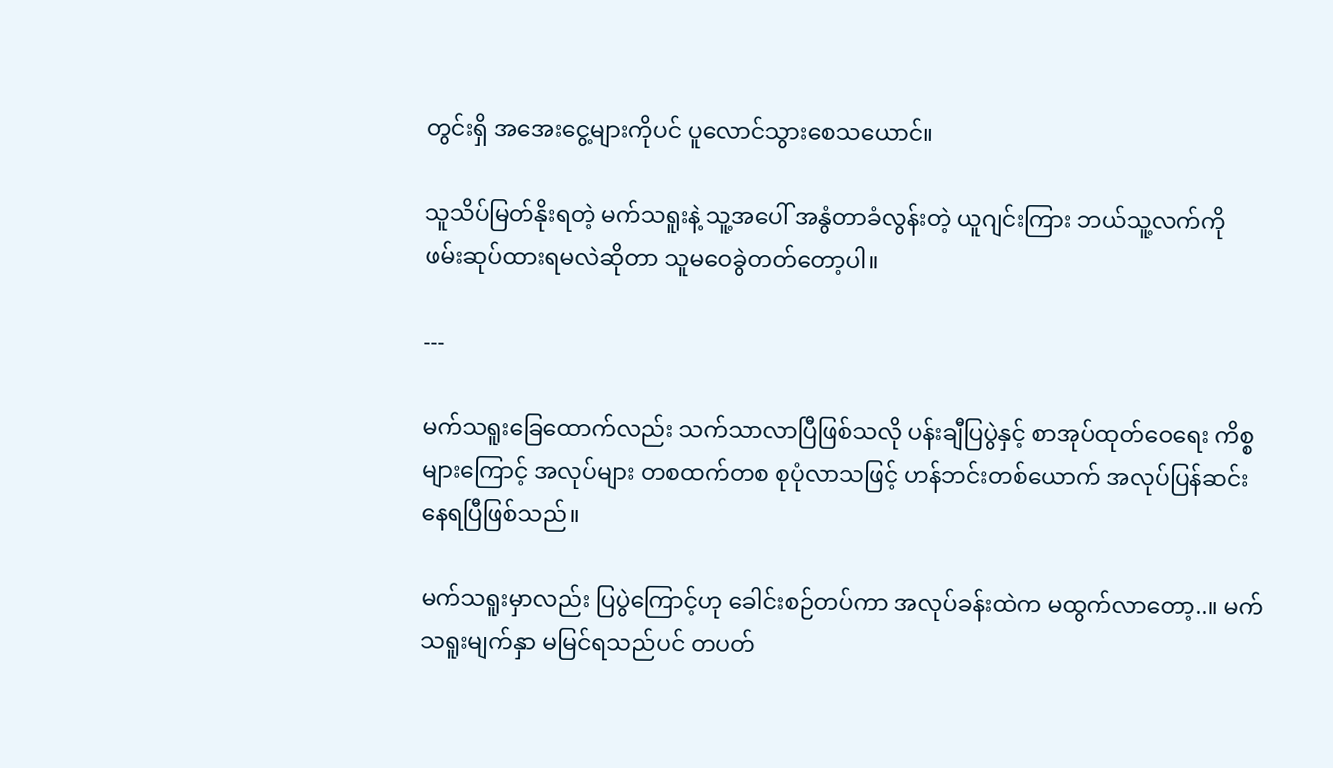တွင်းရှိ အအေးငွေ့များကိုပင် ပူလောင်သွားစေသယောင်။

သူသိပ်မြတ်နိုးရတဲ့ မက်သရူးနဲ့ သူ့အပေါ် အနွံတာခံလွန်းတဲ့ ယူဂျင်းကြား ဘယ်သူ့လက်ကို ဖမ်းဆုပ်ထားရမလဲဆိုတာ သူမဝေခွဲတတ်တော့ပါ။

---

မက်သရူးခြေထောက်လည်း သက်သာလာပြီဖြစ်သလို ပန်းချီပြပွဲနှင့် စာအုပ်ထုတ်ဝေရေး ကိစ္စများကြောင့် အလုပ်များ တစထက်တစ စုပုံလာသဖြင့် ဟန်ဘင်းတစ်ယောက် အလုပ်ပြန်ဆင်းနေရပြီဖြစ်သည်။

မက်သရူးမှာလည်း ပြပွဲကြောင့်ဟု ခေါင်းစဉ်တပ်ကာ အလုပ်ခန်းထဲက မထွက်လာတော့..။ မက်သရူးမျက်နှာ မမြင်ရသည်ပင် တပတ်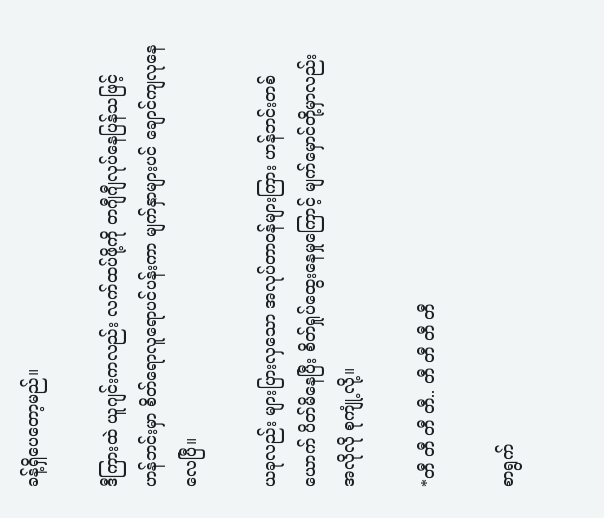ခန့်ရှိပေတော့မည်။

ဒီကြားထဲ ယူဂျင်းကလည်း လက်ထပ်ဖို့ကို တဂျီဂျီလုပ်နေပြန်သဖြင့် ဟန်ဘင်းမှာ စိတ်ရောလူရောပင်ပန်းကာ မျက်နှာများပင် ချောင်ကျလုနေလေပြီ။

ယခုလည်း များပြားလှသော အလုပ်တာဝန်များကြား ဟန်ဘင်းတစ်ယောက် ပိတ်မိနေပြီး စိတ်ရှုပ်ထွေးနေမှုကြောင့် မျက်မှောင်တို့မှာလည်း အလိုလို စုကျုံ့လို့။

*တီ တီ တီ တီ.. တီ တီ တီ တီ

စာရွက်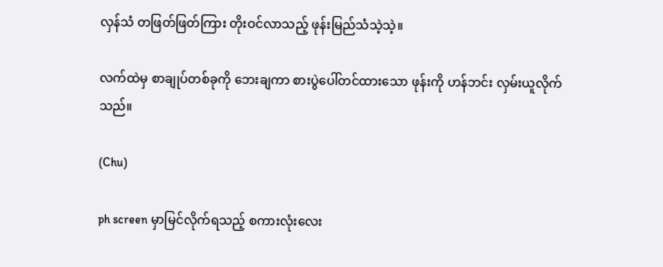လှန်သံ တဖြတ်ဖြတ်ကြား တိုးဝင်လာသည့် ဖုန်းမြည်သံသဲ့သဲ့။

လက်ထဲမှ စာချုပ်တစ်ခုကို ဘေးချကာ စားပွဲပေါ်တင်ထားသော ဖုန်းကို ဟန်ဘင်း လှမ်းယူလိုက်သည်။

(Chu)

ph screen မှာမြင်လိုက်ရသည့် စကားလုံးလေး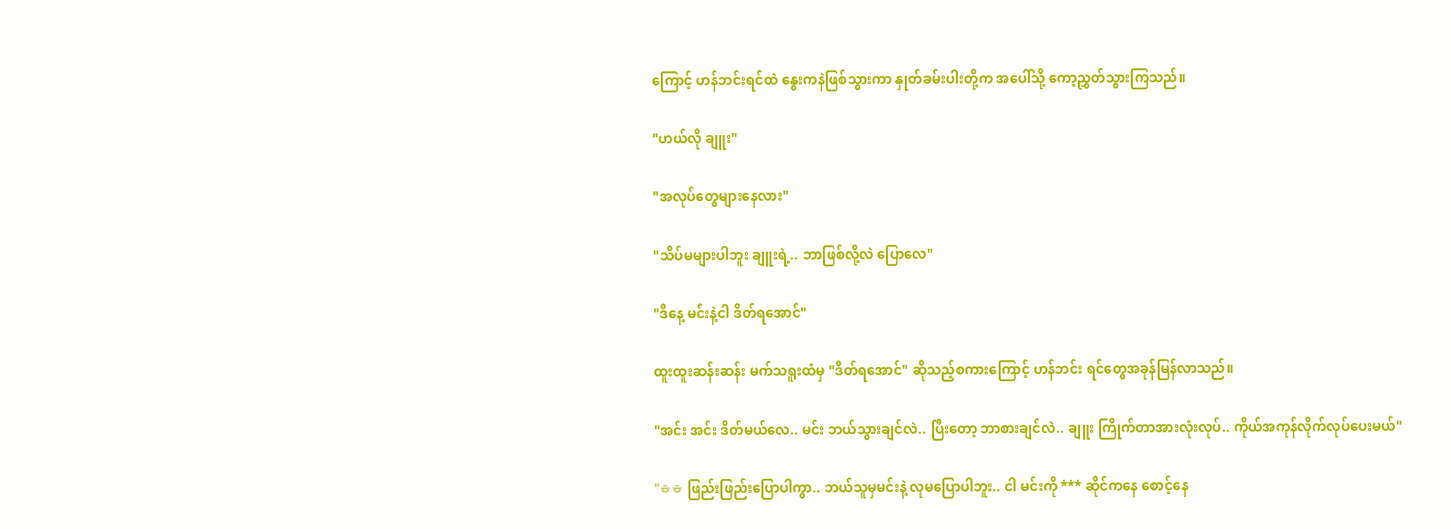ကြောင့် ဟန်ဘင်းရင်ထဲ နွေးကနဲဖြစ်သွားကာ နှုတ်ခမ်းပါးတို့က အပေါ်သို့ ကော့ညွှတ်သွားကြသည်။

"ဟယ်လို ချူး"

"အလုပ်တွေများနေလား"

"သိပ်မများပါဘူး ချူးရဲ့.. ဘာဖြစ်လို့လဲ ပြောလေ"

"ဒီနေ့ မင်းနဲ့ငါ ဒိတ်ရအောင်"

ထူးထူးဆန်းဆန်း မက်သရူးထံမှ "ဒိတ်ရအောင်" ဆိုသည့်စကားကြောင့် ဟန်ဘင်း ရင်တွေအခုန်မြန်လာသည်။

"အင်း အင်း ဒိတ်မယ်လေ.. မင်း ဘယ်သွားချင်လဲ.. ပြီးတော့ ဘာစားချင်လဲ.. ချူး ကြိုက်တာအားလုံးလုပ်.. ကိုယ်အကုန်လိုက်လုပ်ပေးမယ်"

"ㅎㅎ ဖြည်းဖြည်းပြောပါကွာ.. ဘယ်သူမှမင်းနဲ့ လုမပြောပါဘူး.. ငါ မင်းကို *** ဆိုင်ကနေ စောင့်နေ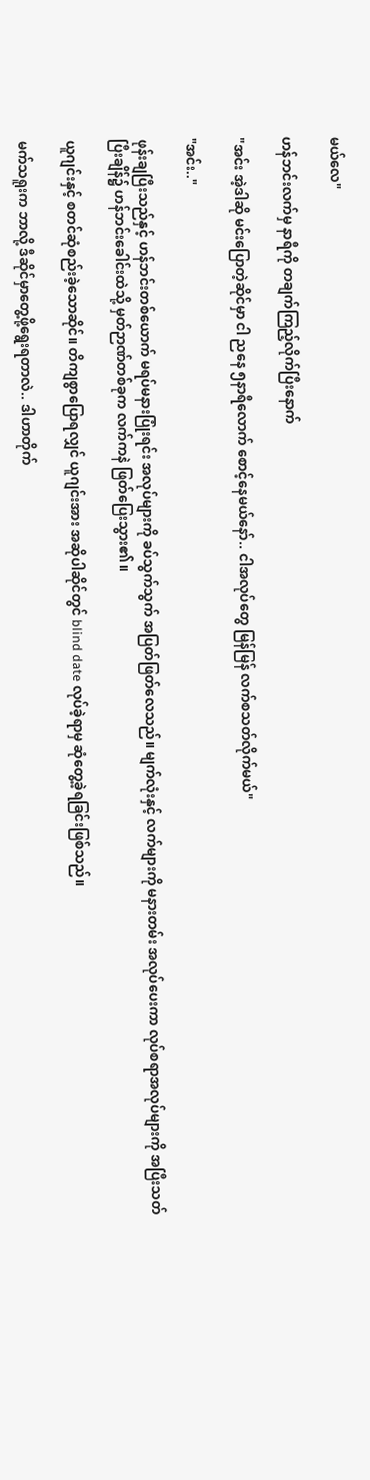မယ်လေ"

ဟန်ဘင်းလက်မှ နာရီကို တချက်ကြည့်လိုက်ပြီးနောက်

"အင်း အဲ့ဒါဆို မင်းပြောတဲ့ဆိုင်မှာ ငါ ညနေ ၅နာရီလောက် စောင့်နေမယ်နော်.. ငါအလုပ်တွေ မြန်မြန် လက်စသတ်လိုက်မယ်"

"အင်း.."

ဖုန်းချပြီးသည်နှင့် ဟန်ဘင်းတစ်ယောက် မရပ်မနားပြုံးရင်း အလုပ်များကို ခပ်သွက်သွက် အပြတ်ဖြတ်လေသည်။ မျက်လုံးနှင့် လက်များကို မနားတမ်း အလုပ်ပေးကာ လုပ်စရာအလုပ်များကို အပြီးသတ်ပြီးချိန်၌ ဟန်ဘင်းခေါင်းထဲသို့ မှတ်ဉာဏ်တစ်ခုက လက်ကနဲ ဖြတ်ပြေးသွား၏။

ယူဂျင်းနှင့် စတင်ဆုံစည်းခဲ့သောဆိုင်။ တိကျစွာပြောရလျှင် ယူဂျင်းအား အဆိုပါဆိုင်တွင် blind date လုပ်ခဲ့ရာမှ ဆုံတွေ့ခဲ့ရခြင်းဖြစ်သည်။

မက်သရူးက ဘာလို့ ဒီဆိုင်မှာတွေ့ဖို့ရွေးရတာလဲ.. ဒါဟာတိုက်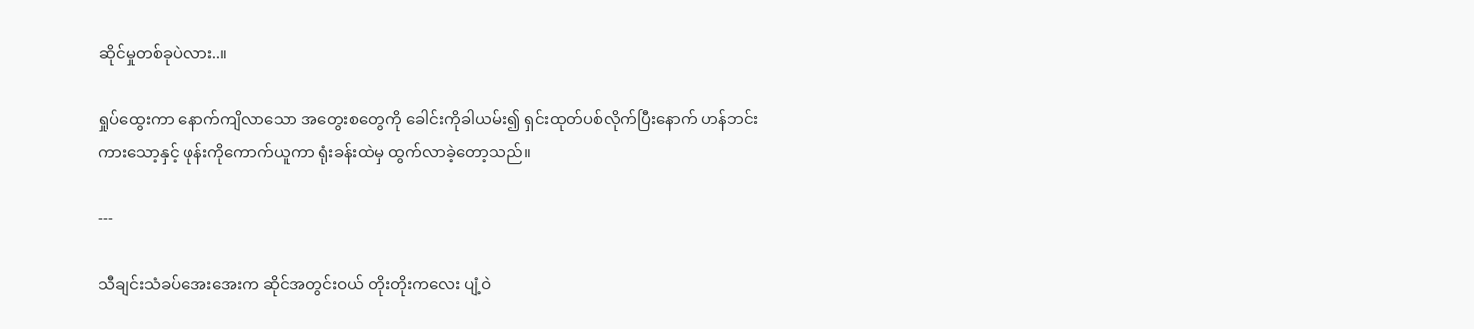ဆိုင်မှုတစ်ခုပဲလား..။

ရှုပ်ထွေးကာ နောက်ကျိလာသော အတွေးစတွေကို ခေါင်းကိုခါယမ်း၍ ရှင်းထုတ်ပစ်လိုက်ပြီးနောက် ဟန်ဘင်း ကားသော့နှင့် ဖုန်းကိုကောက်ယူကာ ရုံးခန်းထဲမှ ထွက်လာခဲ့တော့သည်။

---

သီချင်းသံခပ်အေးအေးက ဆိုင်အတွင်းဝယ် တိုးတိုးကလေး ပျံ့ဝဲ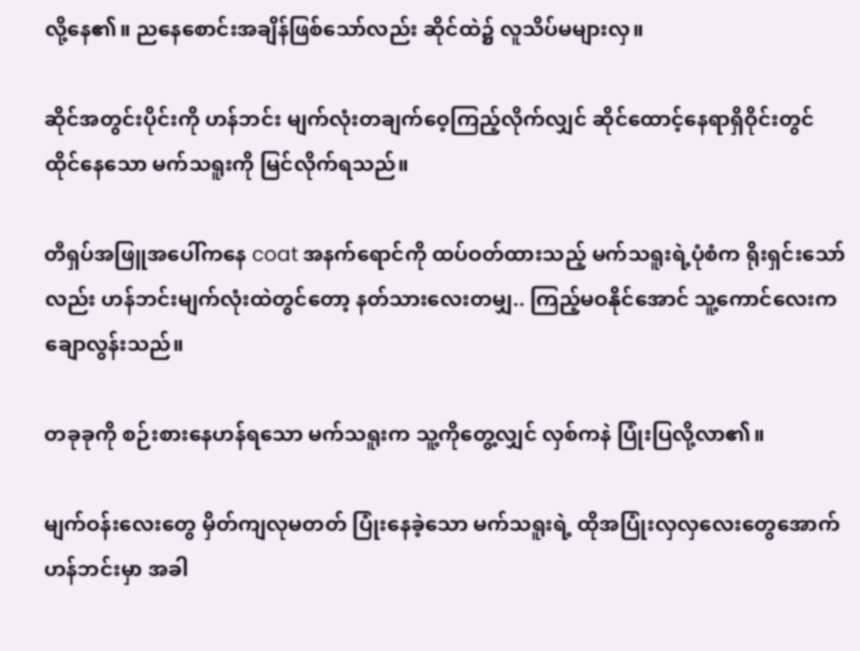လို့နေ၏။ ညနေစောင်းအချိန်ဖြစ်သော်လည်း ဆိုင်ထဲ၌ လူသိပ်မများလှ။

ဆိုင်အတွင်းပိုင်းကို ဟန်ဘင်း မျက်လုံးတချက်ဝေ့ကြည့်လိုက်လျှင် ဆိုင်ထောင့်နေရာရှိဝိုင်းတွင် ထိုင်နေသော မက်သရူးကို မြင်လိုက်ရသည်။

တီရှပ်အဖြူအပေါ်ကနေ coat အနက်ရောင်ကို ထပ်ဝတ်ထားသည့် မက်သရူးရဲ့ပုံစံက ရိုးရှင်းသော်လည်း ဟန်ဘင်းမျက်လုံးထဲတွင်တော့ နတ်သားလေးတမျှ.. ကြည့်မဝနိုင်အောင် သူ့ကောင်လေးက ချောလွန်းသည်။

တခုခုကို စဉ်းစားနေဟန်ရသော မက်သရူးက သူ့ကိုတွေ့လျှင် လှစ်ကနဲ ပြုံးပြလို့လာ၏။

မျက်ဝန်းလေးတွေ မှိတ်ကျလုမတတ် ပြုံးနေခဲ့သော မက်သရူးရဲ့ ထိုအပြုံးလှလှလေးတွေအောက် ဟန်ဘင်းမှာ အခါ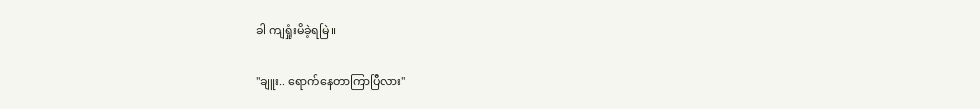ခါ ကျရှုံးမိခဲ့ရမြဲ။

"ချူး.. ရောက်နေတာကြာပြီလား"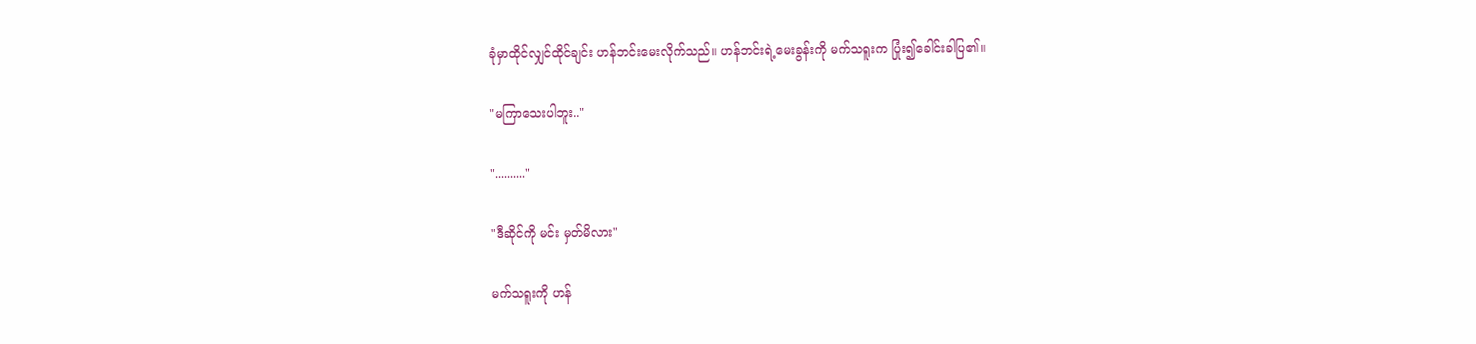ခုံမှာထိုင်လျှင်ထိုင်ချင်း ဟန်ဘင်းမေးလိုက်သည်။ ဟန်ဘင်းရဲ့မေးခွန်းကို မက်သရူးက ပြုံး၍ခေါင်းခါပြ၏။

"မကြာသေးပါဘူး.."

".........."

"ဒီဆိုင်ကို မင်း မှတ်မိလား"

မက်သရူးကို ဟန်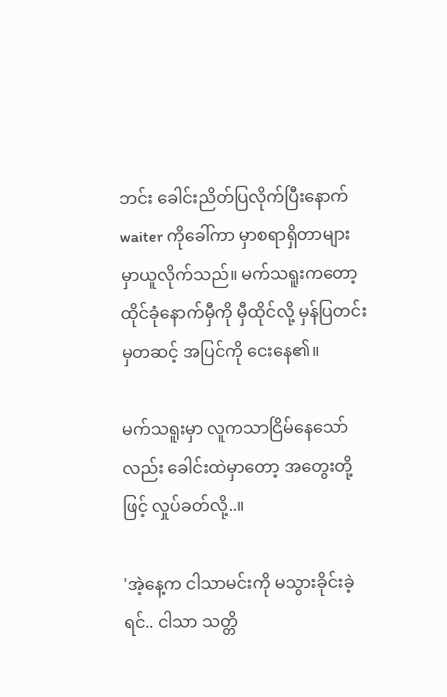ဘင်း ခေါင်းညိတ်ပြလိုက်ပြီးနောက် waiter ကိုခေါ်ကာ မှာစရာရှိတာများ မှာယူလိုက်သည်။ မက်သရူးကတော့ ထိုင်ခုံနောက်မှီကို မှီထိုင်လို့ မှန်ပြတင်းမှတဆင့် အပြင်ကို ငေးနေ၏။

မက်သရူးမှာ လူကသာငြိမ်နေသော်လည်း ခေါင်းထဲမှာတော့ အတွေးတို့ဖြင့် လှုပ်ခတ်လို့..။

'အဲ့နေ့က ငါသာမင်းကို မသွားခိုင်းခဲ့ရင်.. ငါသာ သတ္တိ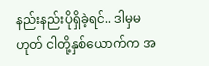နည်းနည်းပိုရှိခဲ့ရင်.. ဒါမှမဟုတ် ငါတို့နှစ်ယောက်က အ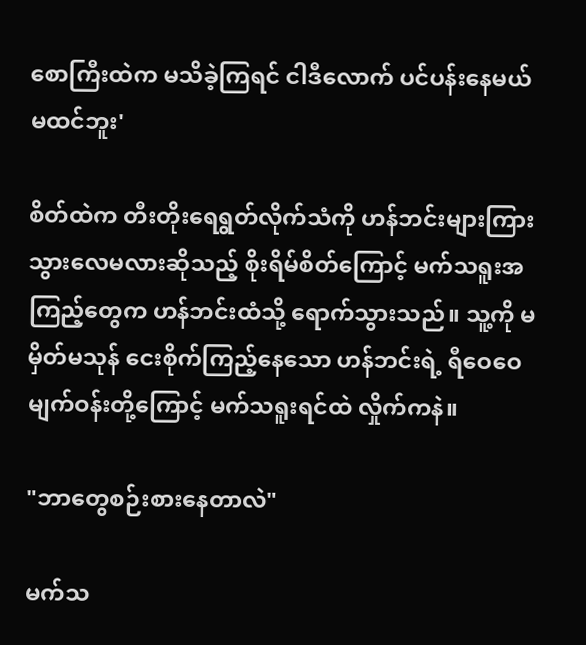စောကြီးထဲက မသိခဲ့ကြရင် ငါဒီလောက် ပင်ပန်းနေမယ်မထင်ဘူး'

စိတ်ထဲက တီးတိုးရေရွတ်လိုက်သံကို ဟန်ဘင်းများကြားသွားလေမလားဆိုသည့် စိုးရိမ်စိတ်ကြောင့် မက်သရူးအကြည့်တွေက ဟန်ဘင်းထံသို့ ရောက်သွားသည်။ သူ့ကို မမှိတ်မသုန် ငေးစိုက်ကြည့်နေသော ဟန်ဘင်းရဲ့ ရီဝေဝေမျက်ဝန်းတို့ကြောင့် မက်သရူးရင်ထဲ လှိုက်ကနဲ။

"ဘာတွေစဉ်းစားနေတာလဲ"

မက်သ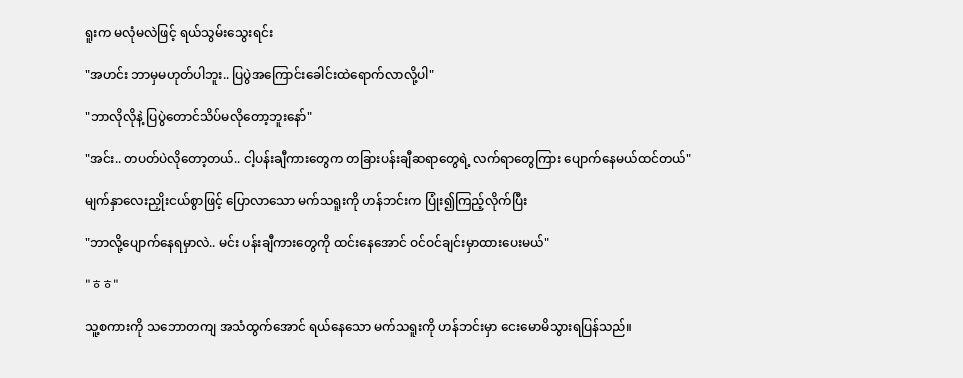ရူးက မလုံမလဲဖြင့် ရယ်သွမ်းသွေးရင်း

"အဟင်း ဘာမှမဟုတ်ပါဘူး.. ပြပွဲအကြောင်းခေါင်းထဲရောက်လာလို့ပါ"

"ဘာလိုလိုနဲ့ ပြပွဲတောင်သိပ်မလိုတော့ဘူးနော်"

"အင်း.. တပတ်ပဲလိုတော့တယ်.. ငါ့ပန်းချီကားတွေက တခြားပန်းချီဆရာတွေရဲ့ လက်ရာတွေကြား ပျောက်နေမယ်ထင်တယ်"

မျက်နှာလေးညှိုးငယ်စွာဖြင့် ပြောလာသော မက်သရူးကို ဟန်ဘင်းက ပြုံး၍ကြည့်လိုက်ပြီး

"ဘာလို့ပျောက်နေရမှာလဲ.. မင်း ပန်းချီကားတွေကို ထင်းနေအောင် ဝင်ဝင်ချင်းမှာထားပေးမယ်"

"ㅎㅎ"

သူ့စကားကို သဘောတကျ အသံထွက်အောင် ရယ်နေသော မက်သရူးကို ဟန်ဘင်းမှာ ငေးမောမိသွားရပြန်သည်။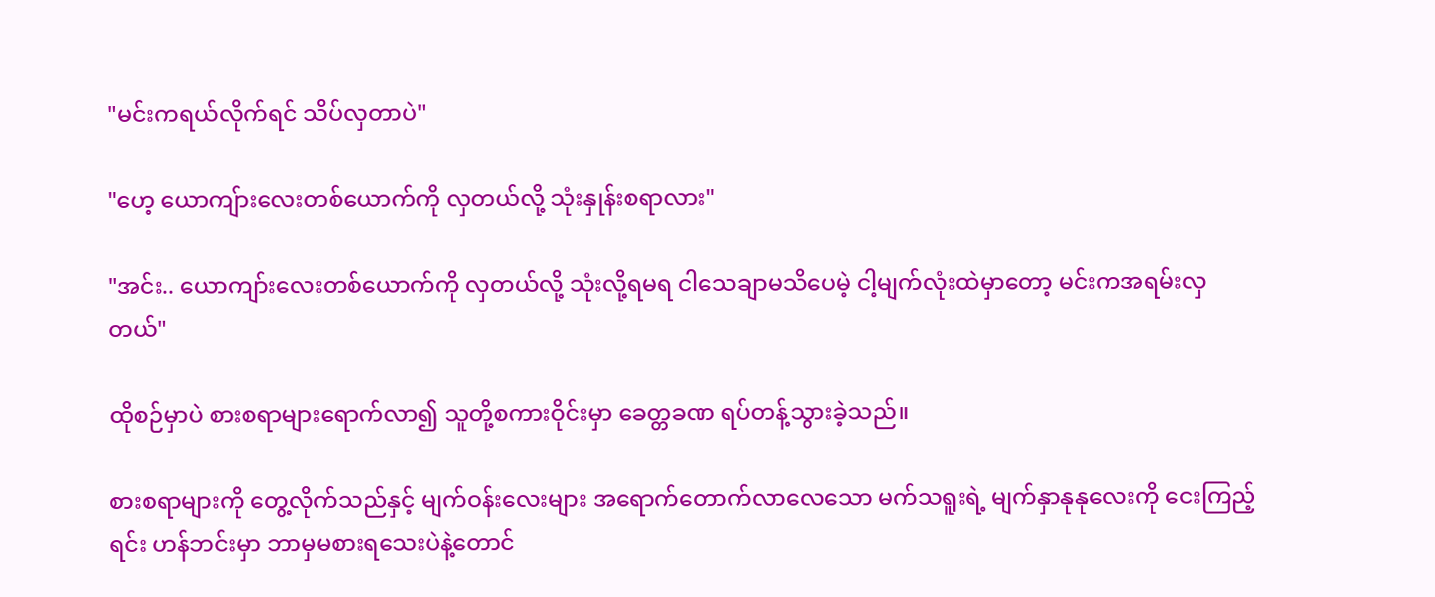"မင်းကရယ်လိုက်ရင် သိပ်လှတာပဲ"

"ဟေ့ ယောကျ်ားလေးတစ်ယောက်ကို လှတယ်လို့ သုံးနှုန်းစရာလား"

"အင်း.. ယောကျာ်းလေးတစ်ယောက်ကို လှတယ်လို့ သုံးလို့ရမရ ငါသေချာမသိပေမဲ့ ငါ့မျက်လုံးထဲမှာတော့ မင်းကအရမ်းလှတယ်"

ထိုစဉ်မှာပဲ စားစရာများရောက်လာ၍ သူတို့စကားဝိုင်းမှာ ခေတ္တခဏ ရပ်တန့်သွားခဲ့သည်။

စားစရာများကို တွေ့လိုက်သည်နှင့် မျက်ဝန်းလေးများ အရောက်တောက်လာလေသော မက်သရူးရဲ့ မျက်နှာနုနုလေးကို ငေးကြည့်ရင်း ဟန်ဘင်းမှာ ဘာမှမစားရသေးပဲနဲ့တောင်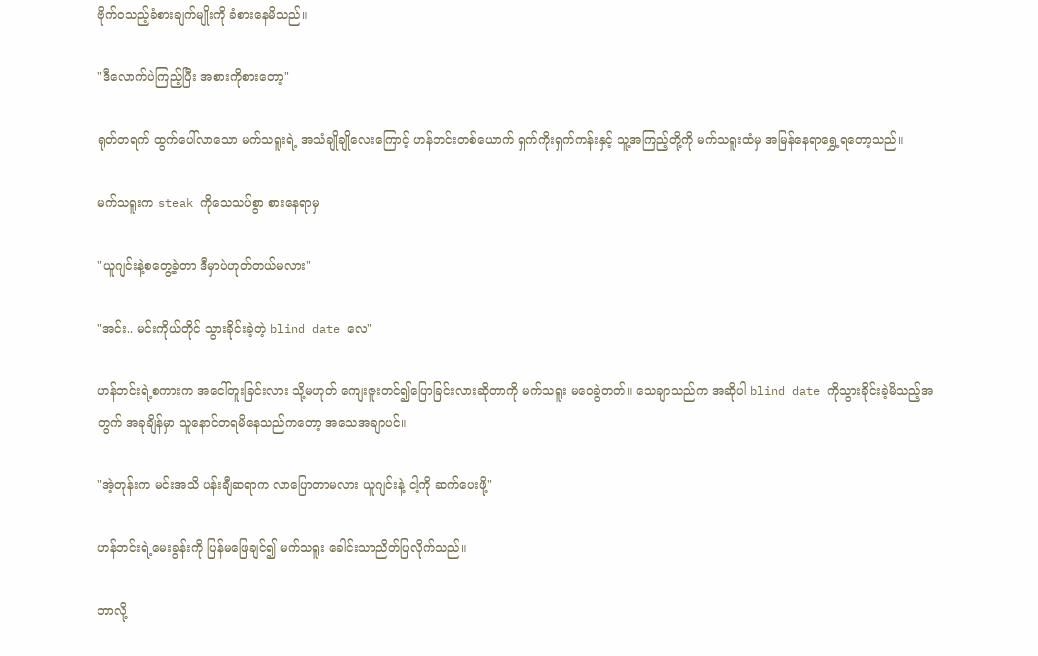ဗိုက်ဝသည့်ခံစားချက်မျိုးကို ခံစားနေမိသည်။

"ဒီလောက်ပဲကြည့်ပြီး အစားကိုစားတော့"

ရုတ်တရက် ထွက်ပေါ်လာသော မက်သရူးရဲ့ အသံချိုချိုလေးကြောင့် ဟန်ဘင်းတစ်ယောက် ရှက်ကိုးရှက်ကန်းနှင့် သူ့အကြည့်တို့ကို မက်သရူးထံမှ အမြန်နေရာရွှေ့ရတော့သည်။

မက်သရူးက steak ကိုသေသပ်စွာ စားနေရာမှ

"ယူဂျင်းနဲ့စတွေ့ခဲ့တာ ဒီမှာပဲဟုတ်တယ်မလား"

"အင်း.. မင်းကိုယ်တိုင် သွားခိုင်းခဲ့တဲ့ blind date လေ"

ဟန်ဘင်းရဲ့စကားက အငေါ်တူးခြင်းလား သို့မဟုတ် ကျေးဇူးတင်၍ပြောခြင်းလားဆိုတာကို မက်သရူး မဝေခွဲတတ်။ သေချာသည်က အဆိုပါ blind date ကိုသွားခိုင်းခဲ့မိသည့်အတွက် အခုချိန်မှာ သူနောင်တရမိနေသည်ကတော့ အသေအချာပင်။

"အဲ့တုန်းက မင်းအသိ ပန်းချီဆရာက လာပြောတာမလား ယူဂျင်းနဲ့ ငါ့ကို ဆက်ပေးဖို့"

ဟန်ဘင်းရဲ့မေးခွန်းကို ပြန်မဖြေချင်၍ မက်သရူး ခေါင်းသာညိတ်ပြလိုက်သည်။

ဘာလို့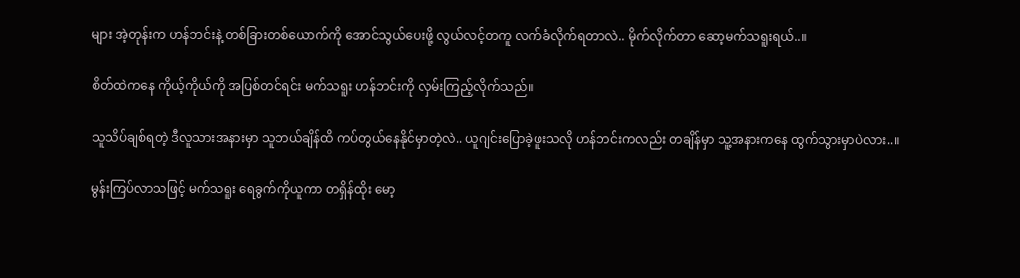များ အဲ့တုန်းက ဟန်ဘင်းနဲ့ တစ်ခြားတစ်ယောက်ကို အောင်သွယ်ပေးဖို့ လွယ်လင့်တကူ လက်ခံလိုက်ရတာလဲ.. မိုက်လိုက်တာ ဆော့မက်သရူးရယ်..။

စိတ်ထဲကနေ ကိုယ့်ကိုယ်ကို အပြစ်တင်ရင်း မက်သရူး ဟန်ဘင်းကို လှမ်းကြည့်လိုက်သည်။

သူသိပ်ချစ်ရတဲ့ ဒီလူသားအနားမှာ သူဘယ်ချိန်ထိ ကပ်တွယ်နေနိုင်မှာတဲ့လဲ.. ယူဂျင်းပြောခဲ့ဖူးသလို ဟန်ဘင်းကလည်း တချိန်မှာ သူ့အနားကနေ ထွက်သွားမှာပဲလား..။

မွန်းကြပ်လာသဖြင့် မက်သရူး ရေခွက်ကိုယူကာ တရှိန်ထိုး မော့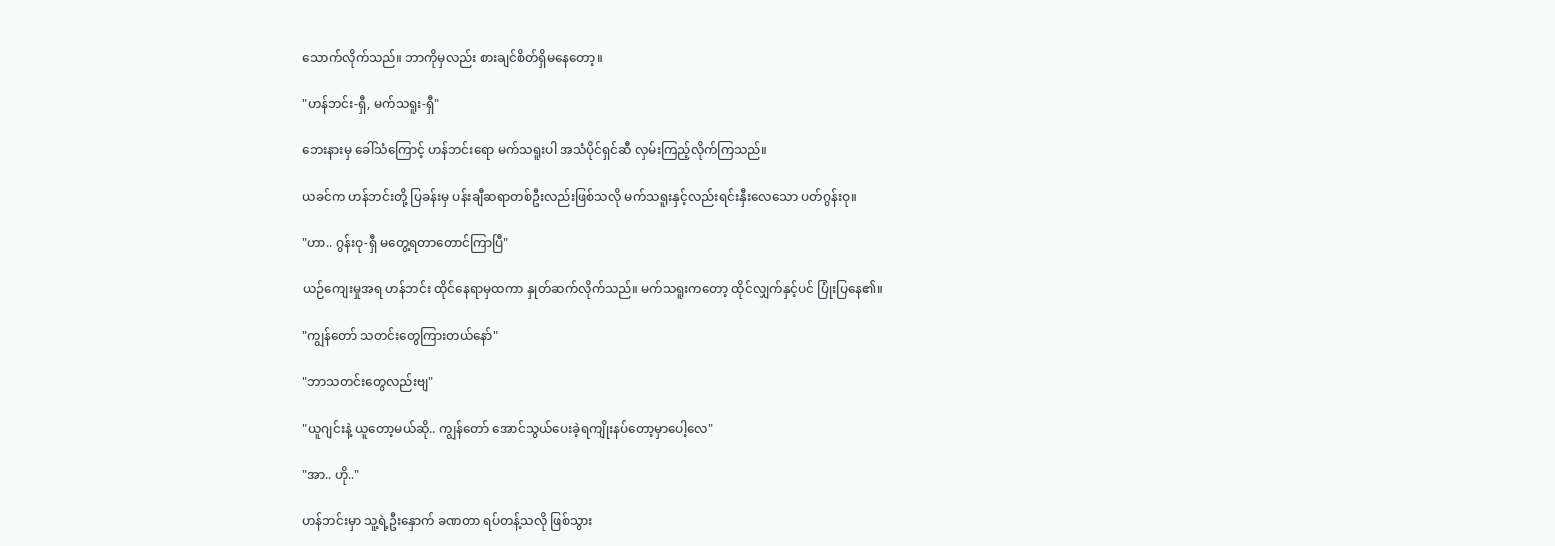သောက်လိုက်သည်။ ဘာကိုမှလည်း စားချင်စိတ်ရှိမနေတော့။

"ဟန်ဘင်း-ရှီ, မက်သရူး-ရှီ"

ဘေးနားမှ ခေါ်သံကြောင့် ဟန်ဘင်းရော မက်သရူးပါ အသံပိုင်ရှင်ဆီ လှမ်းကြည့်လိုက်ကြသည်။

ယခင်က ဟန်ဘင်းတို့ ပြခန်းမှ ပန်းချီဆရာတစ်ဦးလည်းဖြစ်သလို မက်သရူးနှင့်လည်းရင်းနှီးလေသော ပတ်ဂွန်းဝု။

"ဟာ.. ဂွန်းဝု-ရှီ မတွေ့ရတာတောင်ကြာပြီ"

ယဉ်ကျေးမှုအရ ဟန်ဘင်း ထိုင်နေရာမှထကာ နှုတ်ဆက်လိုက်သည်။ မက်သရူးကတော့ ထိုင်လျှက်နှင့်ပင် ပြုံးပြနေ၏။

"ကျွန်တော် သတင်းတွေကြားတယ်နော်"

"ဘာသတင်းတွေလည်းဗျ"

"ယူဂျင်းနဲ့ ယူတော့မယ်ဆို.. ကျွန်တော် အောင်သွယ်ပေးခဲ့ရကျိုးနပ်တော့မှာပေါ့လေ"

"အာ.. ဟို.."

ဟန်ဘင်းမှာ သူ့ရဲ့ဦးနှောက် ခဏတာ ရပ်တန့်သလို ဖြစ်သွား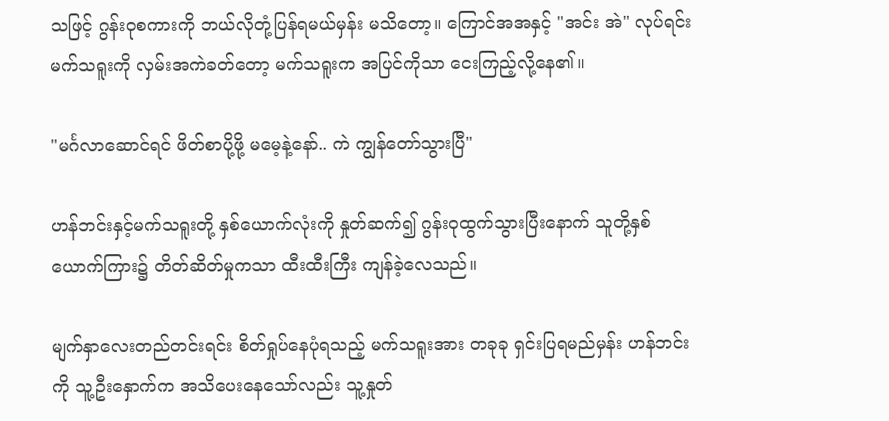သဖြင့် ဂွန်းဝုစကားကို ဘယ်လိုတုံ့ပြန်ရမယ်မှန်း မသိတော့။ ကြောင်အအနှင့် "အင်း အဲ" လုပ်ရင်း မက်သရူးကို လှမ်းအကဲခတ်တော့ မက်သရူးက အပြင်ကိုသာ ငေးကြည့်လို့နေ၏။

"မင်္ဂလာဆောင်ရင် ဖိတ်စာပို့ဖို့ မမေ့နဲ့နော်.. ကဲ ကျွန်တော်သွားပြီ"

ဟန်ဘင်းနှင့်မက်သရူးတို့ နှစ်ယောက်လုံးကို နှုတ်ဆက်၍ ဂွန်းဝုထွက်သွားပြီးနောက် သူတို့နှစ်ယောက်ကြား၌ တိတ်ဆိတ်မှုကသာ ထီးထီးကြီး ကျန်ခဲ့လေသည်။

မျက်နှာလေးတည်တင်းရင်း စိတ်ရှုပ်နေပုံရသည့် မက်သရူးအား တခုခု ရှင်းပြရမည်မှန်း ဟန်ဘင်းကို သူ့ဦးနှောက်က အသိပေးနေသော်လည်း သူ့နှုတ်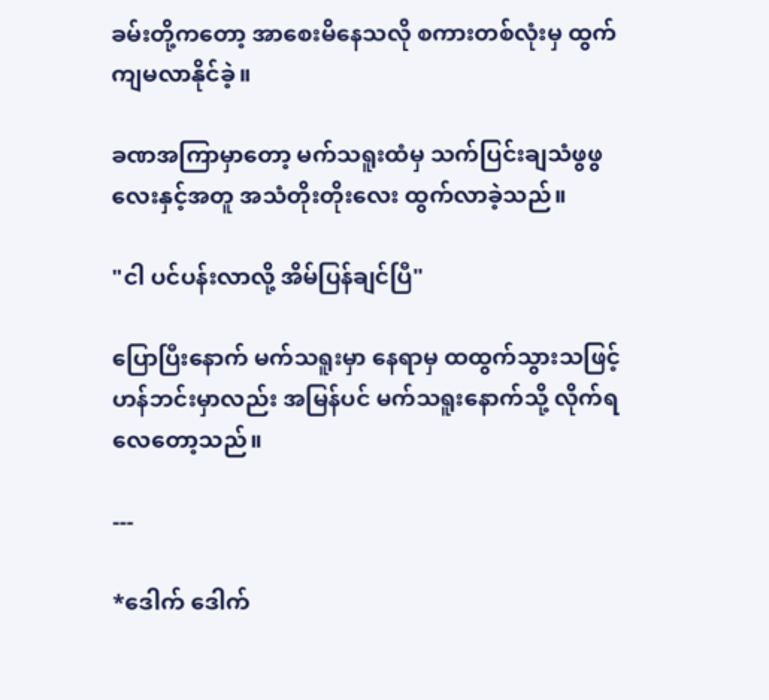ခမ်းတို့ကတော့ အာစေးမိနေသလို စကားတစ်လုံးမှ ထွက်ကျမလာနိုင်ခဲ့။

ခဏအကြာမှာတော့ မက်သရူးထံမှ သက်ပြင်းချသံဖွဖွလေးနှင့်အတူ အသံတိုးတိုးလေး ထွက်လာခဲ့သည်။

"ငါ ပင်ပန်းလာလို့ အိမ်ပြန်ချင်ပြီ"

ပြောပြီးနောက် မက်သရူးမှာ နေရာမှ ထထွက်သွားသဖြင့် ဟန်ဘင်းမှာလည်း အမြန်ပင် မက်သရူးနောက်သို့ လိုက်ရလေတော့သည်။

---

*ဒေါက် ဒေါက်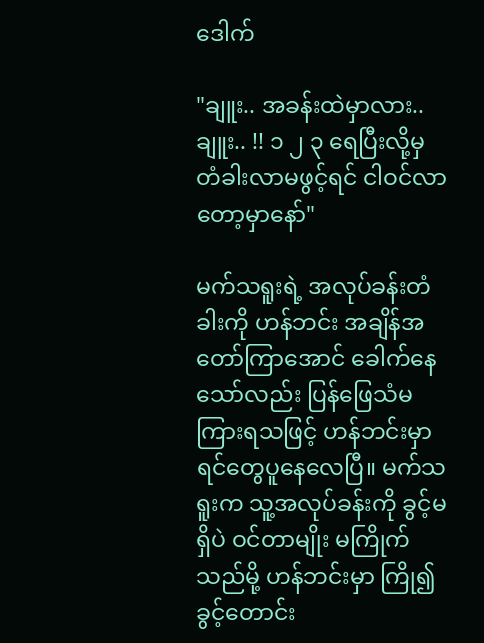ဒေါက်

"ချူး.. အခန်းထဲမှာလား.. ချူး.. !! ၁ ၂ ၃ ရေပြီးလို့မှ တံခါးလာမဖွင့်ရင် ငါဝင်လာတော့မှာနော်"

မက်သရူးရဲ့ အလုပ်ခန်းတံခါးကို ဟန်ဘင်း အချိန်အတော်ကြာအောင် ခေါက်နေသော်လည်း ပြန်ဖြေသံမကြားရသဖြင့် ဟန်ဘင်းမှာ ရင်တွေပူနေလေပြီ။ မက်သရူးက သူ့အလုပ်ခန်းကို ခွင့်မရှိပဲ ဝင်တာမျိုး မကြိုက်သည်မို့ ဟန်ဘင်းမှာ ကြို၍ခွင့်တောင်း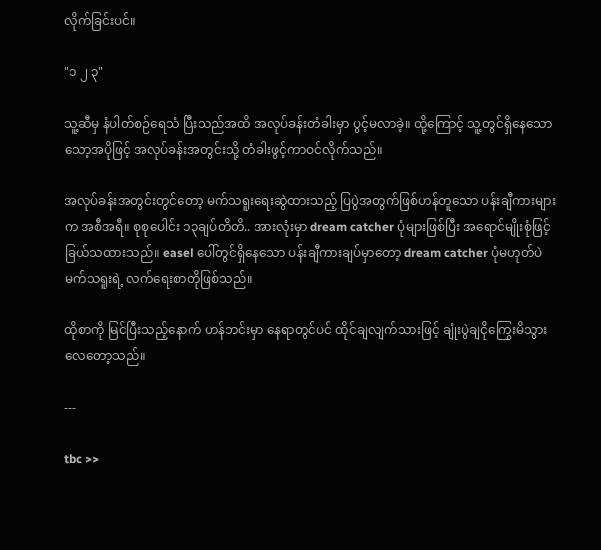လိုက်ခြင်းပင်။

"၁ ၂ ၃"

သူ့ဆီမှ နံပါတ်စဉ်ရေသံ ပြီးသည်အထိ အလုပ်ခန်းတံခါးမှာ ပွင့်မလာခဲ့။ ထို့ကြောင့် သူ့တွင်ရှိနေသော သော့အပိုဖြင့် အလုပ်ခန်းအတွင်းသို့ တံခါးဖွင့်ကာဝင်လိုက်သည်။

အလုပ်ခန်းအတွင်းတွင်တော့ မက်သရူးရေးဆွဲထားသည့် ပြပွဲအတွက်ဖြစ်ဟန်တူသော ပန်းချီကားများက အစီအရီ။ စုစုပေါင်း ၁၃ချပ်တိတိ.. အားလုံးမှာ dream catcher ပုံများဖြစ်ပြီး အရောင်မျိုးစုံဖြင့် ခြယ်သထားသည်။ easel ပေါ်တွင်ရှိနေသော ပန်းချီကားချပ်မှာတော့ dream catcher ပုံမဟုတ်ပဲ မက်သရူးရဲ့ လက်ရေးစာတိုဖြစ်သည်။

ထိုစာကို မြင်ပြီးသည့်နောက် ဟန်ဘင်းမှာ နေရာတွင်ပင် ထိုင်ချလျက်သားဖြင့် ချုံးပွဲချငိုကြွေးမိသွားလေတော့သည်။

---

tbc >>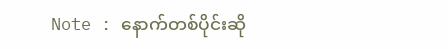Note : နောက်တစ်ပိုင်းဆို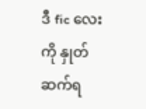ဒီ fic လေးကို နှုတ်ဆက်ရ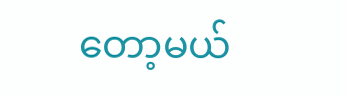တော့မယ်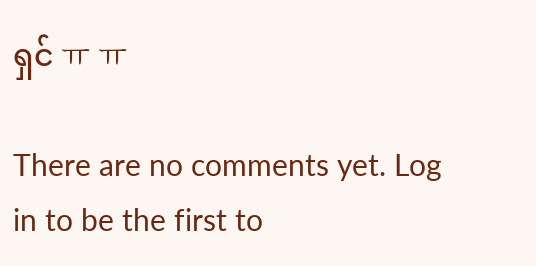ရှင် ㅠ ㅠ

There are no comments yet. Log in to be the first to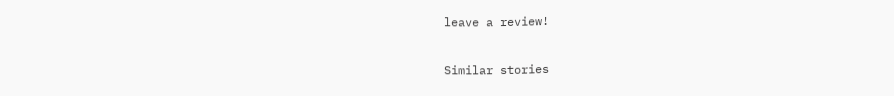leave a review!

Similar stories